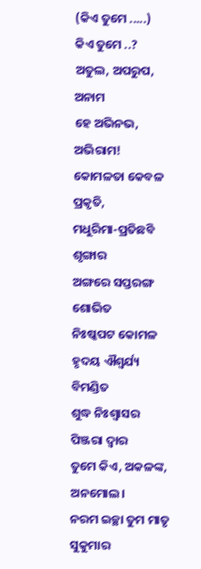(କିଏ ତୁମେ .....)
କିଏ ତୁମେ ..?
ଅତୁଲ, ଅପରୁପ, ଅନାମ
ହେ ଅଭିନଭ, ଅଭିରାମ!
କୋମଳତା କେବଳ ପ୍ରକୃତି,
ମଧୁରିମା-ପ୍ରତିଛବି ଶୃଙ୍ଗାର
ଅଙ୍ଗରେ ସପ୍ତରଙ୍ଗ ଶୋଭିତ
ନିଃଷ୍କପଟ କୋମଳ ହୃଦୟ ଐଶ୍ୱର୍ଯ୍ୟ ବିମଣ୍ଡିତ
ଶୁଦ୍ଧ ନିଃଶ୍ୱାସର ପିଞ୍ଜରା ଦ୍ୱାର
ତୁମେ କିଏ, ଅକଳଙ୍କ, ଅନମୋଲ।
ନରମ ଇଚ୍ଛା ତୁମ ମାତୃ ସୁକୁମାର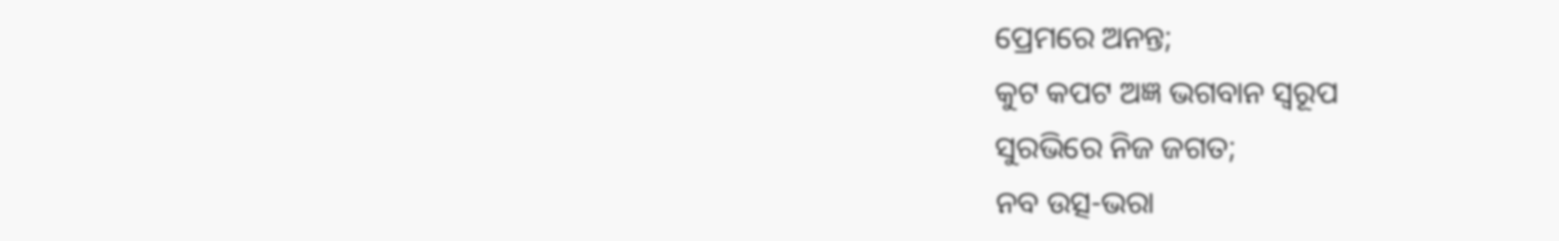ପ୍ରେମରେ ଅନନ୍ତ;
କୁଟ କପଟ ଅଜ୍ଞ ଭଗବାନ ସ୍ବରୂପ
ସୁରଭିରେ ନିଜ ଜଗତ;
ନବ ଉତ୍ସ-ଭରା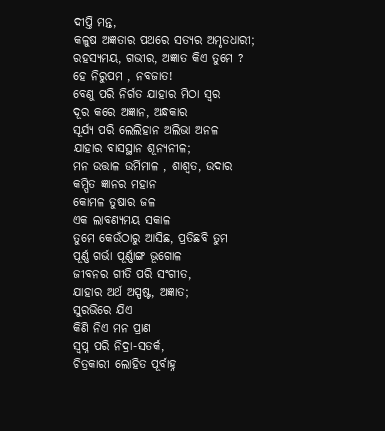ଦୀପ୍ତି ମନ୍ତ,
କଳୁଷ ଅଜ୍ଞତାର ପଥରେ ସତ୍ୟର ଅମୃତଧାରୀ;
ରହସ୍ୟମୟ, ଗଭୀର, ଅଜ୍ଞାତ କିଏ ତୁମେ ?
ହେ ନିରୁପମ , ନବଜାତ!
ବେଣୁ ପରି ନିର୍ଗତ ଯାହାର ମିଠା ସ୍ୱର
ଦୂର କରେ ଅଜ୍ଞାନ, ଅନ୍ଧକାର
ସୂର୍ଯ୍ୟ ପରି ଲେଲିହାନ ଅଲିଭା ଅନଳ
ଯାହାର ବାସସ୍ଥାନ ଶୂନ୍ୟନୀଳ;
ମନ ଉତ୍ତାଳ ଉର୍ମିମାଳ , ଶାଶ୍ବତ, ଉଦାର
କମ୍ପିତ ଜ୍ଞାନର ମହାନ
କୋମଳ ତୁଷାର ଜଳ
ଏକ ଲାବଣ୍ୟମୟ ସକାଳ
ତୁମେ କେଉଁଠାରୁ ଆସିଛ, ପ୍ରତିଛବି ତୁମ
ପୂର୍ଣ୍ଣ ଗର୍ଭା ପୂର୍ଣ୍ଣାଙ୍ଗ ଭୂଗୋଳ
ଜୀବନର ଗୀତି ପରି ସଂଗୀତ,
ଯାହାର ଅର୍ଥ ଅସ୍ପଷ୍ଟ, ଅଜ୍ଞାତ;
ସୁରଭିରେ ଯିଏ
କିଣି ନିଏ ମନ ପ୍ରାଣ
ସ୍ୱପ୍ନ ପରି ନିଦ୍ରା-ସତର୍କ,
ଚିତ୍ରକାରୀ ଲୋହିତ ପୂର୍ବାହ୍ନ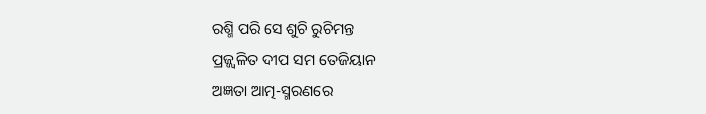ରଶ୍ମି ପରି ସେ ଶୁଚି ରୁଚିମନ୍ତ
ପ୍ରଜ୍ଜ୍ଵଳିତ ଦୀପ ସମ ତେଜିୟାନ
ଅଜ୍ଞତା ଆତ୍ମ-ସ୍ମରଣରେ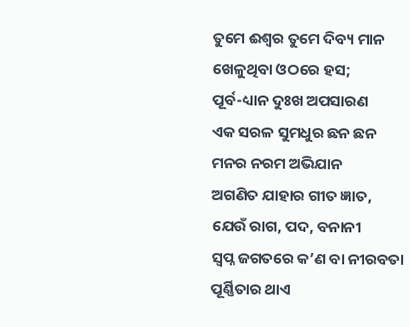ତୁମେ ଈଶ୍ୱର ତୁମେ ଦିବ୍ୟ ମାନ
ଖେଳୁଥିବା ଓଠରେ ହସ;
ପୂର୍ବ-ଧ୍ୟାନ ଦୁଃଖ ଅପସାରଣ
ଏକ ସରଳ ସୁମଧୁର ଛନ ଛନ
ମନର ନରମ ଅଭିଯାନ
ଅଗଣିତ ଯାହାର ଗୀତ ଜ୍ଞାତ,
ଯେଉଁ ରାଗ, ପଦ, ବନାନୀ
ସ୍ୱପ୍ନ ଜଗତରେ କ’ଣ ବା ନୀରବତା
ପୂର୍ଣ୍ଣିତାର ଥାଏ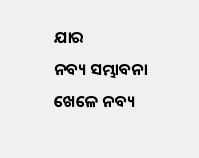ଯାର
ନବ୍ୟ ସମ୍ଭାବନା ଖେଳେ ନବ୍ୟ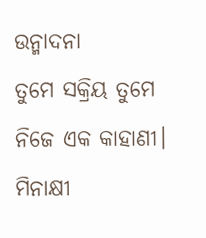ଉନ୍ମାଦନା
ତୁମେ ସକ୍ରିୟ ତୁମେ ନିଜେ ଏକ କାହାଣୀ।
ମିନାକ୍ଷୀ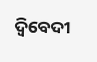ଦ୍ବିବେଦୀ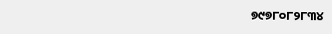୭୯୭୮୦୮୨୮୩୪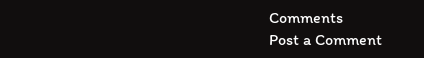Comments
Post a Comment